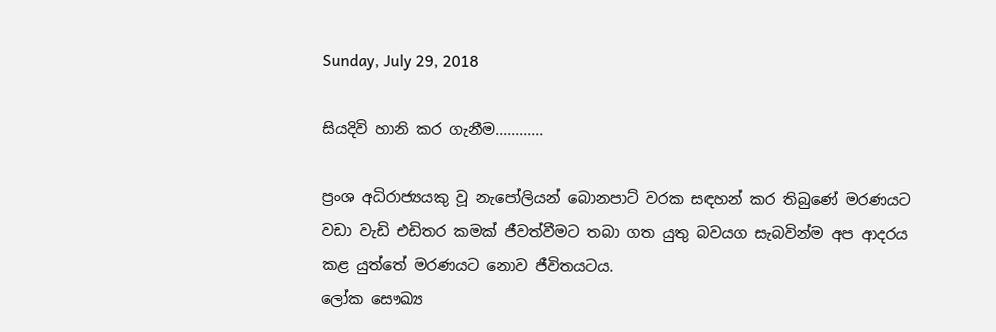Sunday, July 29, 2018

සියදිවි හානි කර ගැනීම............

ප්‍රංශ අධිරාජ්‍යයකු වූ නැපෝලියන් බොනපාට් වරක සඳහන් කර තිබුණේ මරණයට වඩා වැඩි එඩිතර කමක් ජීවත්වීමට තබා ගත යුතු බවයග සැබවින්ම අප ආදරය කළ යුත්තේ මරණයට නොව ජීවිතයටය.
ලෝක සෞඛ්‍ය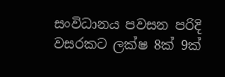සංවිධානය පවසන පරිදි වසරකට ලක්ෂ 8ක් 9ක්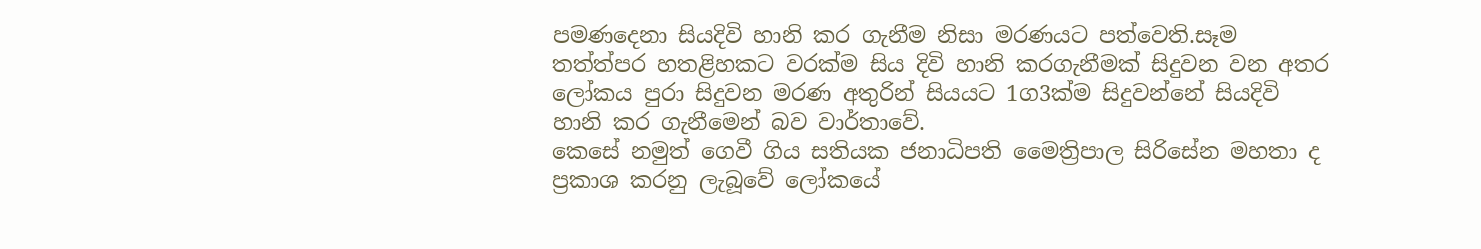පමණදෙනා සියදිවි හානි කර ගැනීම නිසා මරණයට පත්වෙති.සෑම තත්ත්පර හතළිහකට වරක්ම සිය දිවි හානි කරගැනීමක් සිදුවන වන අතර ලෝකය පුරා සිදුවන මරණ අතුරින් සියයට 1ග3ක්ම සිදුවන්නේ සියදිවි හානි කර ගැනීමෙන් බව වාර්තාවේ.
කෙසේ නමුත් ගෙවී ගිය සතියක ජනාධිපති මෛත්‍රිපාල සිරිසේන මහතා ද ප්‍රකාශ කරනු ලැබූවේ ලෝකයේ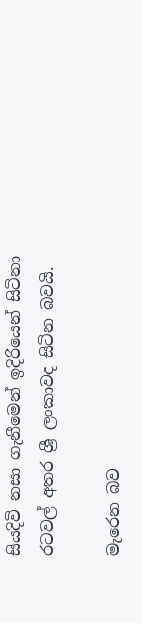සියදිවි නසා ගැනීමෙන් ඉදිරියෙන් සිටිනා රටවල් අතර ශ්‍රී ලංකාවද සිටින බවයි.

මැරෙන බව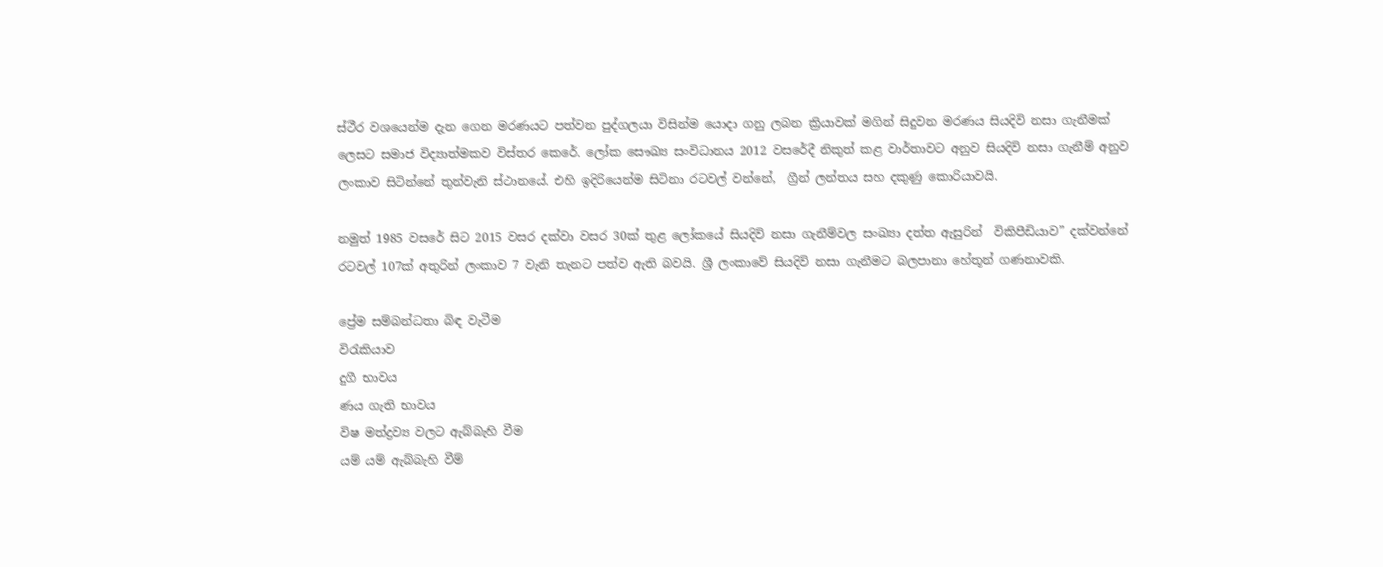ස්ථීර වශයෙන්ම දැන ගෙන මරණයට පත්වන පුද්ගලයා විසින්ම යොදා ගනු ලබන ක්‍රියාවක් මගින් සිදුවන මරණය සියදිවි නසා ගැනීමක් ලෙසට සමාජ විද්‍යාත්මකව විස්තර කෙරේ. ලෝක සෞඛ්‍ය සංවිධානය 2012 වසරේදී නිකුත් කළ වාර්තාවට අනුව සියදිවි නසා ගැනීම් අනුව ලංකාව සිටින්නේ තුන්වැනි ස්ථානයේ. එහි ඉදිරියෙන්ම සිටිනා රටවල් වන්නේ,  ග්‍රීන් ලන්තය සහ දකුණු කොරියාවයි.

නමුත් 1985 වසරේ සිට 2015 වසර දක්වා වසර 30ක් තුළ ලෝකයේ සියදිවි නසා ගැනීම්වල සංඛ්‍යා දත්ත ඇසුරින්  විකිපීඩියාව” දක්වන්නේ රටවල් 107ක් අතුරින් ලංකාව 7 වැනි තැනට පත්ව ඇති බවයි. ශ්‍රී ලංකාවේ සියදිවි නසා ගැනීමට බලපානා හේතූන් ගණනාවකි.

ප්‍රේම සම්බන්ධතා බිඳ වැටීම
විරැකියාව
දුගී භාවය
ණය ගැති භාවය
විෂ මත්ද්‍රව්‍ය වලට ඇබ්බැහි වීම
යම් යම් ඇබ්බැහි වීම්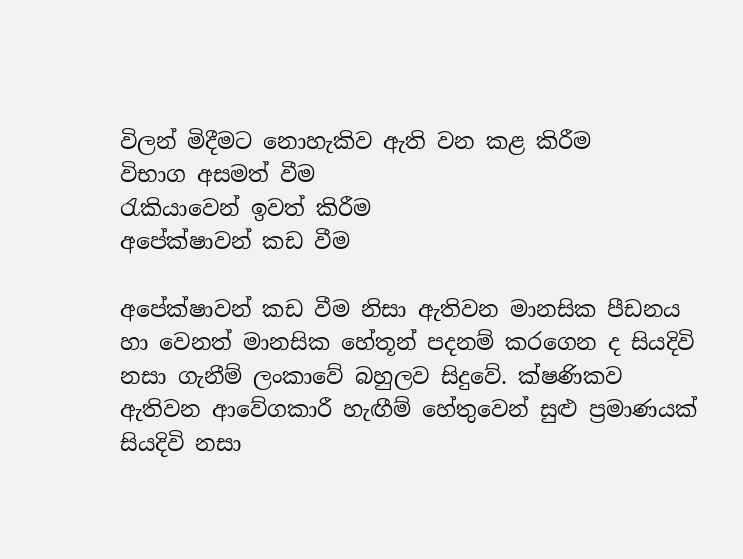විලන් මිදීමට නොහැකිව ඇති වන කළ කිරීම
විභාග අසමත් වීම
රැකියාවෙන් ඉවත් කිරීම
අපේක්ෂාවන් කඩ වීම

අපේක්ෂාවන් කඩ වීම නිසා ඇතිවන මානසික පීඩනය හා වෙනත් මානසික හේතූන් පදනම් කරගෙන ද සියදිවි නසා ගැනීම් ලංකාවේ බහුලව සිදුවේ. ක්ෂණිකව ඇතිවන ආවේගකාරී හැඟීම් හේතුවෙන් සුළු ප්‍රමාණයක් සියදිවි නසා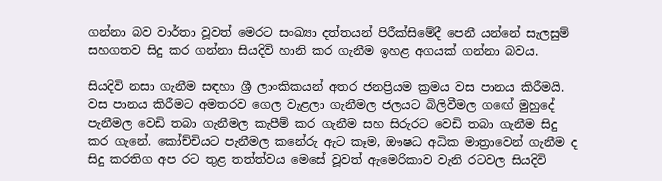ගන්නා බව වාර්තා වූවත් මෙරට සංඛ්‍යා දත්තයන් පිරීක්සිමේදී පෙනී යන්නේ සැලසුම් සහගතව සිදු කර ගන්නා සියදිවි හානි කර ගැනීම ඉහළ අගයක් ගන්නා බවය.

සියදිවි නසා ගැනීම සඳහා ශ්‍රී ලාංකිකයන් අතර ජනප්‍රියම ක්‍රමය වස පානය කිරීමයි. වස පානය කිරීමට අමතරව ගෙල වැළලා ගැනීමල ජලයට බිලිවීමල ගඟේ මුහුදේ පැනීමල වෙඩි තබා ගැනීමල කැපීම් කර ගැනීම සහ සිරුරට වෙඩි තබා ගැනීම සිදු කර ගැනේ. කෝච්චියට පැනීමල කනේරු ඇට කෑම, ඖෂධ අධික මාත්‍රාවෙන් ගැනීම ද සිදු කරතිග අප රට තුළ තත්ත්වය මෙසේ වූවත් ඇමෙරිකාව වැනි රටවල සියදිවි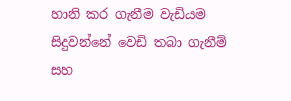හානි කර ගැනීම වැඩියම සිදුවන්නේ වෙඩි තබා ගැනීම් සහ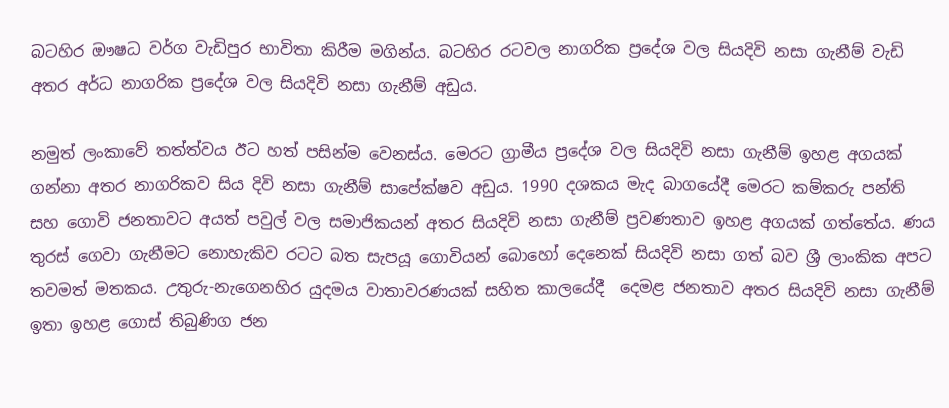බටහිර ඖෂධ වර්ග වැඩිපුර භාවිතා කිරීම මගින්ය. බටහිර රටවල නාගරික ප්‍රදේශ වල සියදිවි නසා ගැනීම් වැඩි අතර අර්ධ නාගරික ප්‍රදේශ වල සියදිවි නසා ගැනීම් අඩුය.

නමුත් ලංකාවේ තත්ත්වය ඊට හත් පසින්ම වෙනස්ය. මෙරට ග්‍රාමීය ප්‍රදේශ වල සියදිවි නසා ගැනීම් ඉහළ අගයක් ගන්නා අතර නාගරිකව සිය දිවි නසා ගැනීම් සාපේක්ෂව අඩුය. 1990 දශකය මැද බාගයේදී මෙරට කම්කරු පන්ති සහ ගොවි ජනතාවට අයත් පවුල් වල සමාජිකයන් අතර සියදිවි නසා ගැනීම් ප්‍රවණතාව ඉහළ අගයක් ගත්තේය. ණය තුරස් ගෙවා ගැනීමට නොහැකිව රටට බත සැපයූ ගොවියන් බොහෝ දෙනෙක් සියදිවි නසා ගත් බව ශ්‍රී ලාංකික අපට තවමත් මතකය. උතුරු-නැගෙනහිර යුදමය වාතාවරණයක් සහිත කාලයේදී  දෙමළ ජනතාව අතර සියදිවි නසා ගැනීම් ඉතා ඉහළ ගොස් තිබුණිග ජන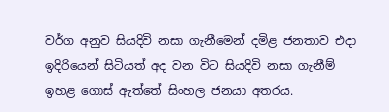වර්ග අනුව සියදිවි නසා ගැනීමෙන් දමිළ ජනතාව එදා ඉදිරියෙන් සිටියත් අද වන විට සියදිවි නසා ගැනීම් ඉහළ ගොස් ඇත්තේ සිංහල ජනයා අතරය.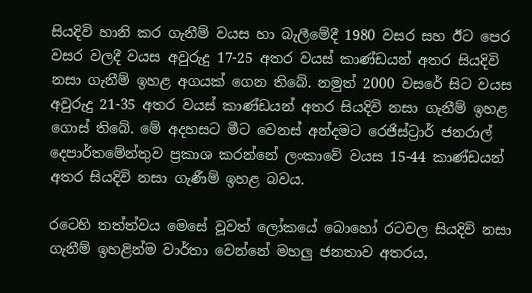සියදිවි හානි කර ගැනීම් වයස හා බැලීමේදී 1980 වසර සහ ඊට පෙර වසර වලදී වයස අවුරුදු 17-25 අතර වයස් කාණ්ඩයන් අතර සියදිවි නසා ගැනීම් ඉහළ අගයක් ගෙන තිබේ. නමුත් 2000 වසරේ සිට වයස අවුරුදු 21-35 අතර වයස් කාණ්ඩයන් අතර සියදිවි නසා ගැනීම් ඉහළ ගොස් තිබේ. මේ අදහසට මීට වෙනස් අන්දමට රෙජිස්ට්‍රාර් ජනරාල් දෙපාර්තමේන්තුව ප්‍රකාශ කරන්නේ ලංකාවේ වයස 15-44 කාණ්ඩයන් අතර සියදිවි නසා ගැණීම් ඉහළ බවය.

රටෙහි තත්ත්වය මෙසේ වූවත් ලෝකයේ බොහෝ රටවල සියදිවි නසා ගැනීම් ඉහළින්ම වාර්තා වෙන්නේ මහලු ජනතාව අතරය,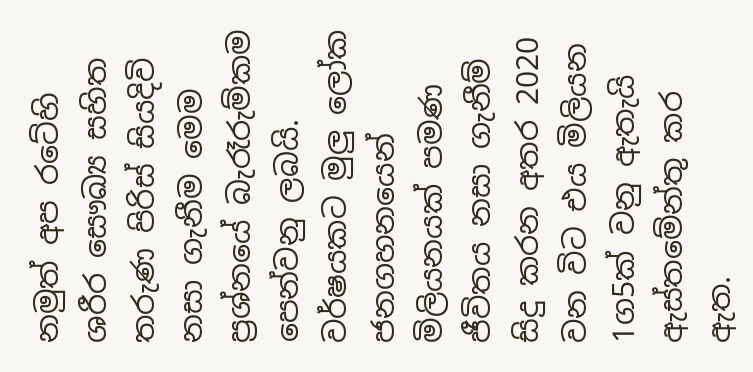නමුත් අප රටේහි ශරීර සෞඛ්‍ය සහිත තරුණ පිරිස් සියදිවි නසා ගැනීම මෙම ප්‍රශ්නයේ බැරෑරුම්කම පෙන්වනු ලබයි. වර්ෂයකට මුලු ලෝක ජනගහනයෙන් මිලියනයක් පමණ ජීවිතය නසා ගැනීම් සිදු කරන අතර 2020 වන විට එය මිලියන 1ග5ක් වනු ඇතැයි ඇස්තමේන්තු කර ඇත.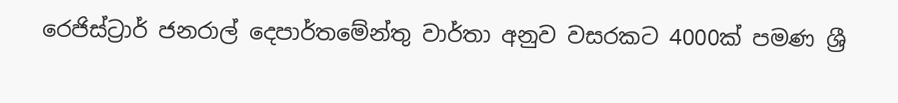රෙජිස්ට්‍රාර් ජනරාල් දෙපාර්තමේන්තු වාර්තා අනුව වසරකට 4000ක් පමණ ශ්‍රී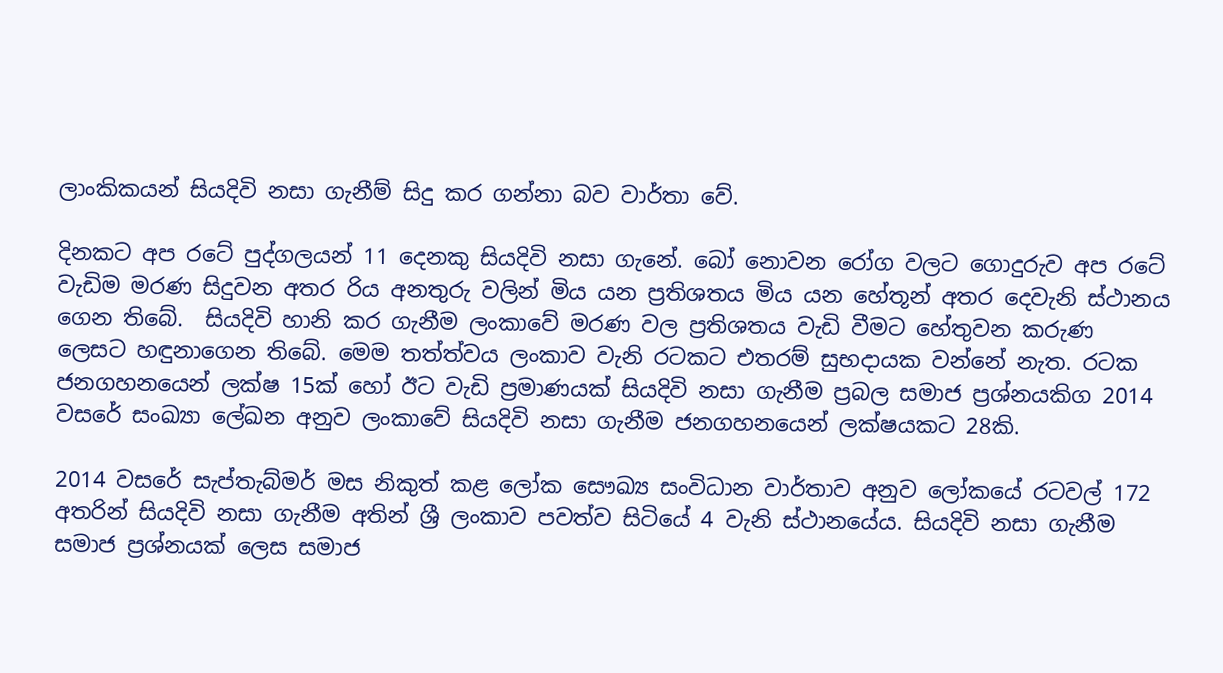ලාංකිකයන් සියදිවි නසා ගැනීම් සිදු කර ගන්නා බව වාර්තා වේ.

දිනකට අප රටේ පුද්ගලයන් 11 දෙනකු සියදිවි නසා ගැනේ. බෝ නොවන රෝග වලට ගොදුරුව අප රටේ වැඩිම මරණ සිදුවන අතර රිය අනතුරු වලින් මිය යන ප්‍රතිශතය මිය යන හේතූන් අතර දෙවැනි ස්ථානය ගෙන තිබේ.  සියදිවි හානි කර ගැනීම ලංකාවේ මරණ වල ප්‍රතිශතය වැඩි වීමට හේතුවන කරුණ ලෙසට හඳුනාගෙන තිබේ. මෙම තත්ත්වය ලංකාව වැනි රටකට එතරම් සුභදායක වන්නේ නැත. රටක ජනගහනයෙන් ලක්ෂ 15ක් හෝ ඊට වැඩි ප්‍රමාණයක් සියදිවි නසා ගැනීම ප්‍රබල සමාජ ප්‍රශ්නයකිග 2014 වසරේ සංඛ්‍යා ලේඛන අනුව ලංකාවේ සියදිවි නසා ගැනීම ජනගහනයෙන් ලක්ෂයකට 28කි.

2014 වසරේ සැප්තැබ්මර් මස නිකුත් කළ ලෝක සෞඛ්‍ය සංවිධාන වාර්තාව අනුව ලෝකයේ රටවල් 172 අතරින් සියදිවි නසා ගැනීම අතින් ශ්‍රී ලංකාව පවත්ව සිටියේ 4 වැනි ස්ථානයේය. සියදිවි නසා ගැනීම සමාජ ප්‍රශ්නයක් ලෙස සමාජ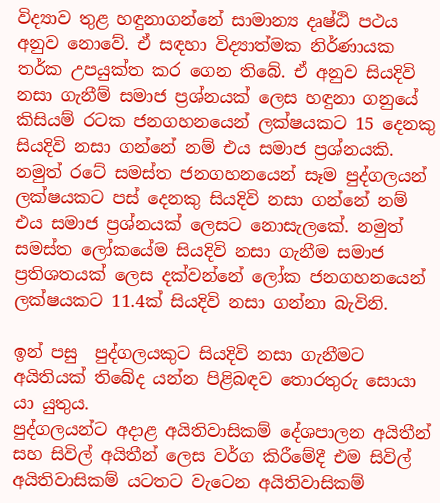විද්‍යාව තුළ හඳුනාගන්නේ සාමාන්‍ය දෘෂ්ඨි පථය අනුව නොවේ. ඒ සඳහා විද්‍යාත්මක නිර්ණායක තර්ක උපයුක්ත කර ගෙන තිබේ. ඒ අනුව සියදිවි නසා ගැනීම් සමාජ ප්‍රශ්නයක් ලෙස හඳුනා ගනුයේ කිසියම් රටක ජනගහනයෙන් ලක්ෂයකට 15 දෙනකු සියදිවි නසා ගන්නේ නම් එය සමාජ ප්‍රශ්නයකි. නමුත් රටේ සමස්ත ජනගහනයෙන් සෑම පුද්ගලයන් ලක්ෂයකට පස් දෙනකු සියදිවි නසා ගන්නේ නම් එය සමාජ ප්‍රශ්නයක් ලෙසට නොසැලකේ. නමුත් සමස්ත ලෝකයේම සියදිවි නසා ගැනීම සමාජ ප්‍රතිශතයක් ලෙස දක්වන්නේ ලෝක ජනගහනයෙන් ලක්ෂයකට 11.4ක් සියදිවි නසා ගන්නා බැවිනි.

ඉන් පසු  පුද්ගලයකුට සියදිවි නසා ගැනීමට අයිතියක් තිබේද යන්න පිළිබඳව තොරතුරු සොයා යා යුතුය.
පුද්ගලයන්ට අදාළ අයිතිවාසිකම් දේශපාලන අයිතීන් සහ සිවිල් අයිතීන් ලෙස වර්ග කිරීමේදී එම සිවිල් අයිතිවාසිකම් යටතට වැටෙන අයිතිවාසිකම්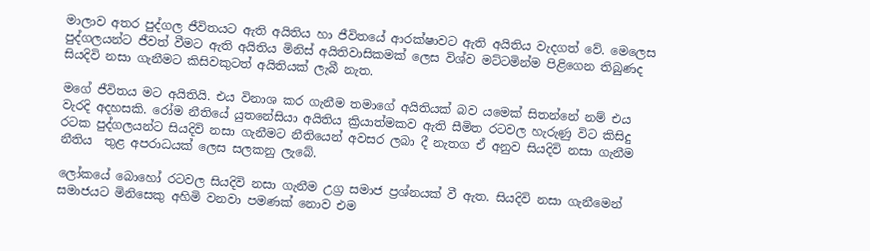මාලාව අතර පුද්ගල ජීවිතයට ඇති අයිතිය හා ජීවිතයේ ආරක්ෂාවට ඇති අයිතිය වැදගත් වේ. මෙලෙස පුද්ගලයන්ට ජීවත් වීමට ඇති අයිතිය මිනිස් අයිතිවාසිකමක් ලෙස විශ්ව මට්ටමින්ම පිළිගෙන තිබුණද සියදිවි නසා ගැනීමට කිසිවකුටත් අයිතියක් ලැබී නැත.

මගේ ජීවිතය මට අයිතියි. එය විනාශ කර ගැනීම තමාගේ අයිතියක් බව යමෙක් සිතන්නේ නම් එය වැරදි අදහසකි. රෝම නීතියේ යුතනේසියා අයිතිය ක්‍රියාත්මකව ඇති සීමිත රටවල හැරුණු විට කිසිදු රටක පුද්ගලයන්ට සියදිවි නසා ගැනීමට නීතියෙන් අවසර ලබා දී නැතග ඒ අනුව සියදිවි නසා ගැනීම  නීතිය  තුළ අපරාධයක් ලෙස සලකනු ලැබේ.

ලෝකයේ බොහෝ රටවල සියදිවි නසා ගැනීම උග්‍ර සමාජ ප්‍රශ්නයක් වී ඇත. සියදිවි නසා ගැනීමෙන් සමාජයට මිනිසෙකු අහිමි වනවා පමණක් නොව එම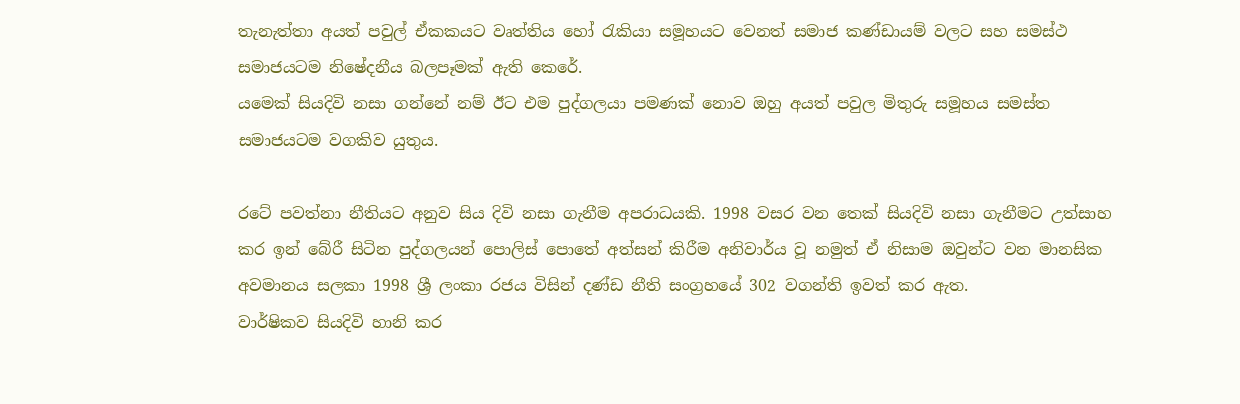තැනැත්තා අයත් පවුල් ඒකකයට වෘත්තිය හෝ රැකියා සමූහයට වෙනත් සමාජ කණ්ඩායම් වලට සහ සමස්ථ සමාජයටම නිෂේදනීය බලපෑමක් ඇති කෙරේ.
යමෙක් සියදිවි නසා ගන්නේ නම් ඊට එම පුද්ගලයා පමණක් නොව ඔහු අයත් පවුල මිතුරු සමූහය සමස්ත සමාජයටම වගකිව යුතුය.

රටේ පවත්නා නීතියට අනුව සිය දිවි නසා ගැනීම අපරාධයකි. 1998 වසර වන තෙක් සියදිවි නසා ගැනීමට උත්සාහ කර ඉන් බේරී සිටින පුද්ගලයන් පොලිස් පොතේ අත්සන් කිරීම අනිවාර්ය වූ නමුත් ඒ නිසාම ඔවුන්ට වන මානසික අවමානය සලකා 1998 ශ්‍රී ලංකා රජය විසින් දණ්ඩ නීති සංග්‍රහයේ 302 වගන්ති ඉවත් කර ඇත.
වාර්ෂිකව සියදිවි හානි කර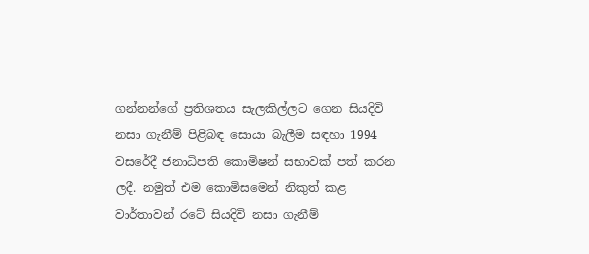ගන්නන්ගේ ප්‍රතිශතය සැලකිල්ලට ගෙන සියදිවි නසා ගැනීම් පිළිබඳ සොයා බැලීම සඳහා 1994 වසරේදී ජනාධිපති කොමිෂන් සභාවක් පත් කරන ලදී. නමුත් එම කොමිසමෙන් නිකුත් කළ වාර්තාවන් රටේ සියදිවි නසා ගැනීම්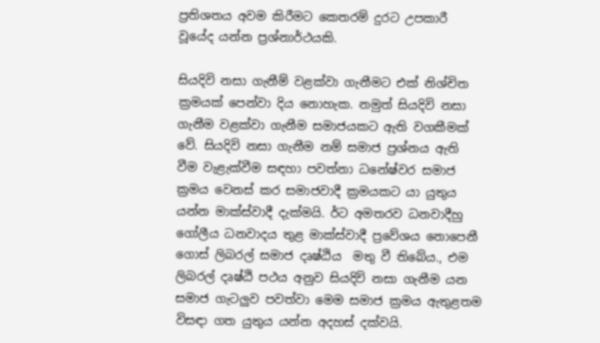ප්‍රතිශතය අවම කිරීමට කෙතරම් දුරට උපකාරී වූයේද යන්න ප්‍රශ්නාර්ථයකි.

සියදිවි නසා ගැනීම් වළක්වා ගැනීමට එක් නිශ්චිත ක්‍රමයක් පෙන්වා දිය නොහැක. නමුත් සියදිවි නසා ගැනීම වළක්වා ගැනීම සමාජයකට ඇති වගකීමක් වේ. සියදිවි නසා ගැනීම නම් සමාජ ප්‍රශ්නය ඇති වීම වැළැක්වීම සඳහා පවත්නා ධනේෂ්වර සමාජ ක්‍රමය වෙනස් කර සමාජවාදී ක්‍රමයකට යා යුතුය යන්න මාක්ස්වාදී දැක්මයි. ර්ට අමතරව ධනවාදීහු  ගෝලීය ධනවාදය තුළ මාක්ස්වාදී ප්‍රවේශය නොපෙනී ගොස් ලිබරල් සමාජ දෘෂ්ඨිය  මතු වී තිබේය., එම ලිබරල් දෘෂ්ඨි පථය අනුව සියදිවි නසා ගැනීම යන සමාජ ගැටලුව පවත්වා මෙම සමාජ ක්‍රමය ඇතුළතම විසඳා ගත යුතුය යන්න අදහස් දක්වයි.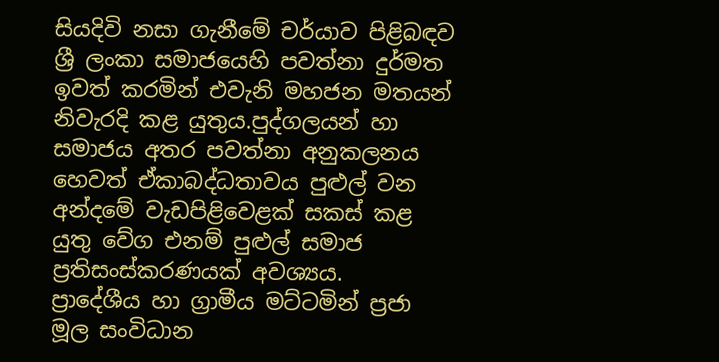සියදිවි නසා ගැනීමේ චර්යාව පිළිබඳව ශ්‍රී ලංකා සමාජයෙහි පවත්නා දුර්මත ඉවත් කරමින් එවැනි මහජන මතයන් නිවැරදි කළ යුතුය.පුද්ගලයන් හා සමාජය අතර පවත්නා අනුකලනය හෙවත් ඒකාබද්ධතාවය පුළුල් වන අන්දමේ වැඩපිළිවෙළක් සකස් කළ යුතු වේග එනම් පුළුල් සමාජ ප්‍රතිසංස්කරණයක් අවශ්‍යය.
ප්‍රාදේශීය හා ග්‍රාමීය මට්ටමින් ප්‍රජා මූල සංවිධාන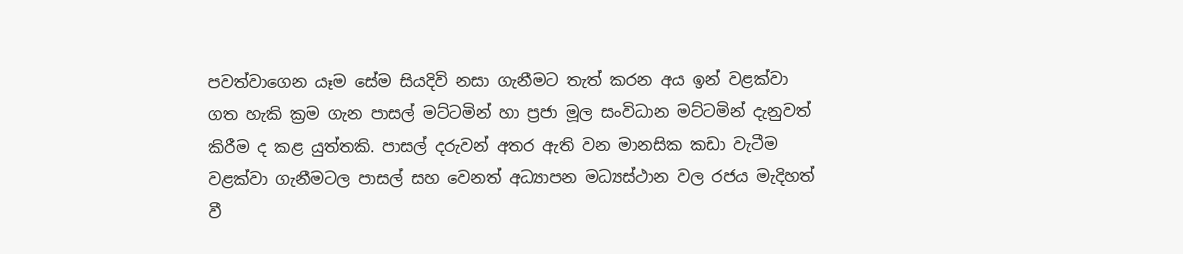පවත්වාගෙන යෑම සේම සියදිවි නසා ගැනීමට තැත් කරන අය ඉන් වළක්වා ගත හැකි ක්‍රම ගැන පාසල් මට්ටමින් හා ප්‍රජා මූල සංවිධාන මට්ටමින් දැනුවත් කිරීම ද කළ යුත්තකි. පාසල් දරුවන් අතර ඇති වන මානසික කඩා වැටීම වළක්වා ගැනීමටල පාසල් සහ වෙනත් අධ්‍යාපන මධ්‍යස්ථාන වල රජය මැදිහත් වී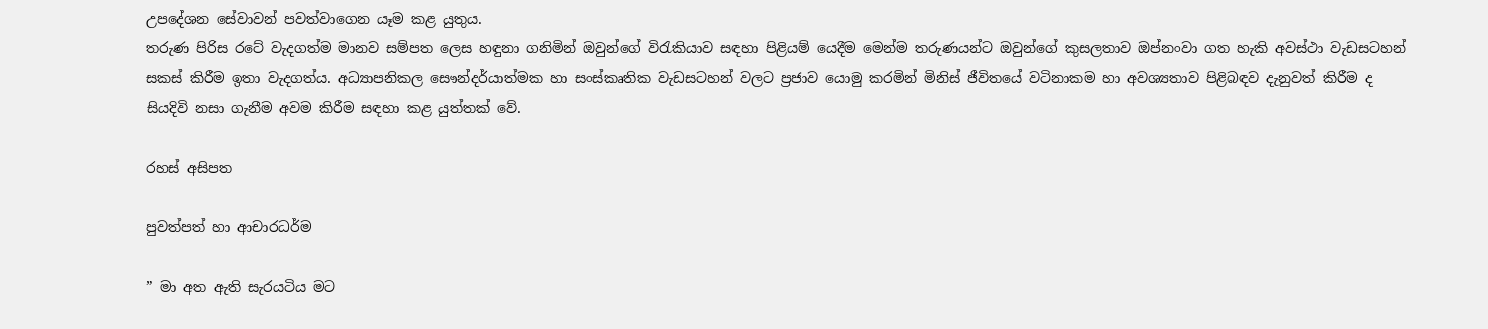උපදේශන සේවාවන් පවත්වාගෙන යෑම කළ යුතුය.
තරුණ පිරිස රටේ වැදගත්ම මානව සම්පත ලෙස හඳුනා ගනිමින් ඔවුන්ගේ විරැකියාව සඳහා පිළියම් යෙදීම මෙන්ම තරුණයන්ට ඔවුන්ගේ කුසලතාව ඔප්නංවා ගත හැකි අවස්ථා වැඩසටහන් සකස් කිරීම ඉතා වැදගත්ය. අධ්‍යාපනිකල සෞන්දර්යාත්මක හා සංස්කෘතික වැඩසටහන් වලට ප්‍රජාව යොමු කරමින් මිනිස් ජීවිතයේ වටිනාකම හා අවශ්‍යතාව පිළිබඳව දැනුවත් කිරීම ද සියදිවි නසා ගැනීම අවම කිරීම සඳහා කළ යුත්තක් වේ.

රහස් අසිපත

පුවත්පත් හා ආචාරධර්ම

” මා අත ඇති සැරයටිය මට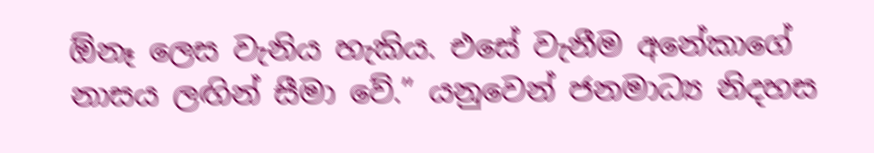ඕනෑ ලෙස වැනිය හැකිය. එසේ වැනීම අනේකාගේ නාසය ලඟින් සීමා වේ.” යනුවෙන් ජනමාධ්‍ය නිදහස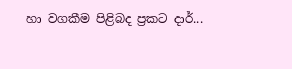හා වගකීම පිළිබද ප්‍රකට දාර්...